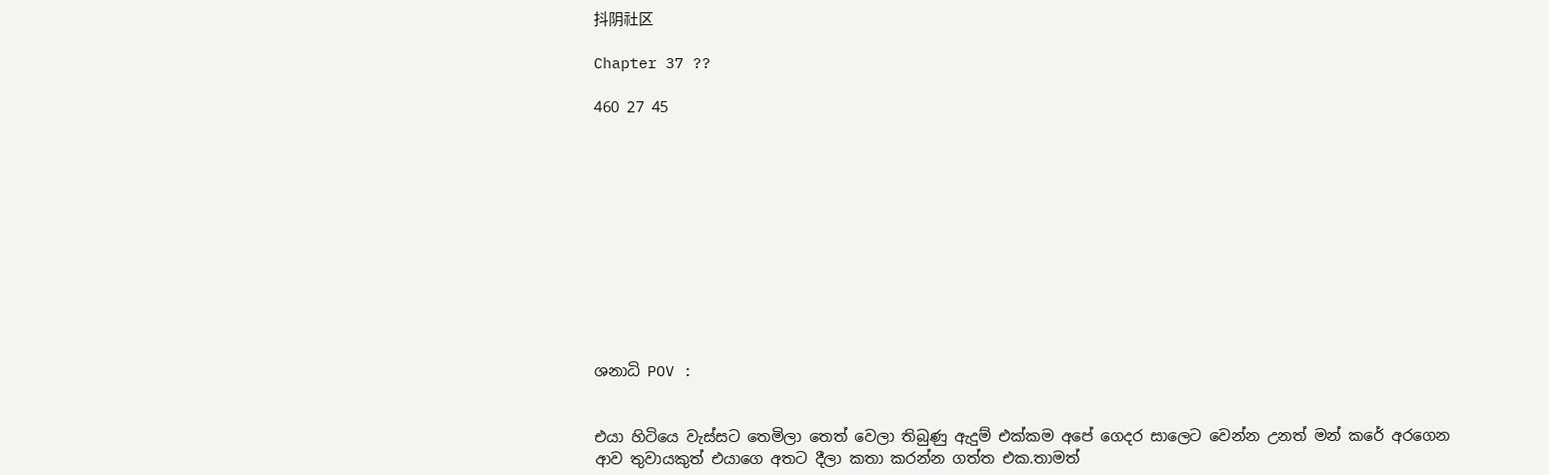抖阴社区

Chapter 37 ??

460 27 45











ශනාධි POV :


එයා හිටියෙ වැස්සට තෙමිලා තෙත් වෙලා තිබුණු ඇදුම් එක්කම අපේ ගෙදර සාලෙට වෙන්න උනත් මන් කරේ අරගෙන ආව තුවායකුත් එයාගෙ අතට දීලා කතා කරන්න ගත්ත එක.තාමත්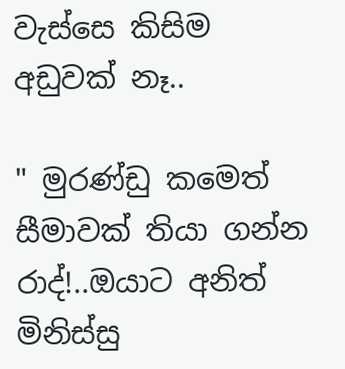වැස්සෙ කිසිම අඩුවක් නෑ..

" මුරණ්ඩු කමෙත් සීමාවක් තියා ගන්න රාද්!..ඔයාට අනිත් මිනිස්සු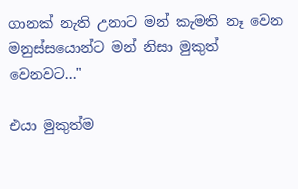ගානක් නැති උනාට මන් කැමති නෑ වෙන මනුස්සයොන්ට මන් නිසා මුකුත් වෙනවට..."

එයා මුකුත්ම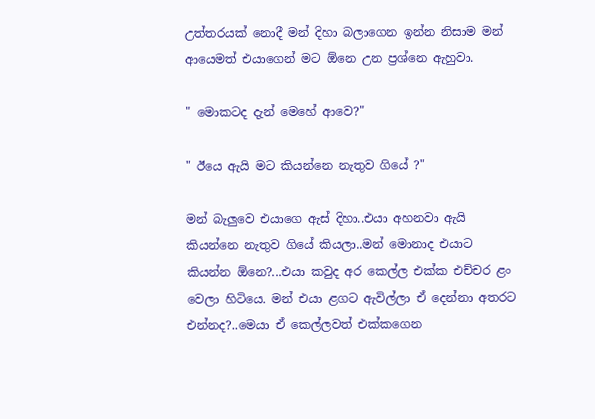උත්තරයක් නොදී මන් දිහා බලාගෙන ඉන්න නිසාම මන් ආයෙමත් එයාගෙන් මට ඕනෙ උන ප්‍රශ්නෙ ඇහුවා.

" මොකටද දැන් මෙහේ ආවෙ?"

" ඊයෙ ඇයි මට කියන්නෙ නැතුව ගියේ ?"

මන් බැලුවෙ එයාගෙ ඇස් දිහා..එයා අහනවා ඇයි කියන්නෙ නැතුව ගියේ කියලා..මන් මොනාද එයාට කියන්න ඕනෙ?...එයා කවුද අර කෙල්ල එක්ක එච්චර ළං වෙලා හිටියෙ. මන් එයා ළගට ඇවිල්ලා ඒ දෙන්නා අතරට එන්නද?..මෙයා ඒ කෙල්ලවත් එක්කගෙන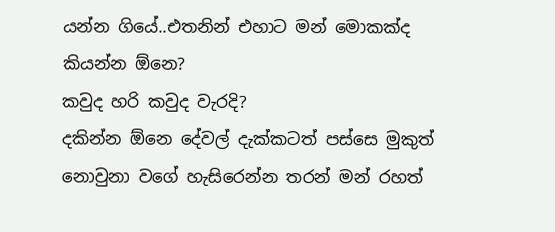යන්න ගියේ..එතනින් එහාට මන් මොකක්ද කියන්න ඕනෙ?
කවුද හරි කවුද වැරදි?
දකින්න ඕනෙ දේවල් දැක්කටත් පස්සෙ මුකුත් නොවුනා වගේ හැසිරෙන්න තරන් මන් රහත්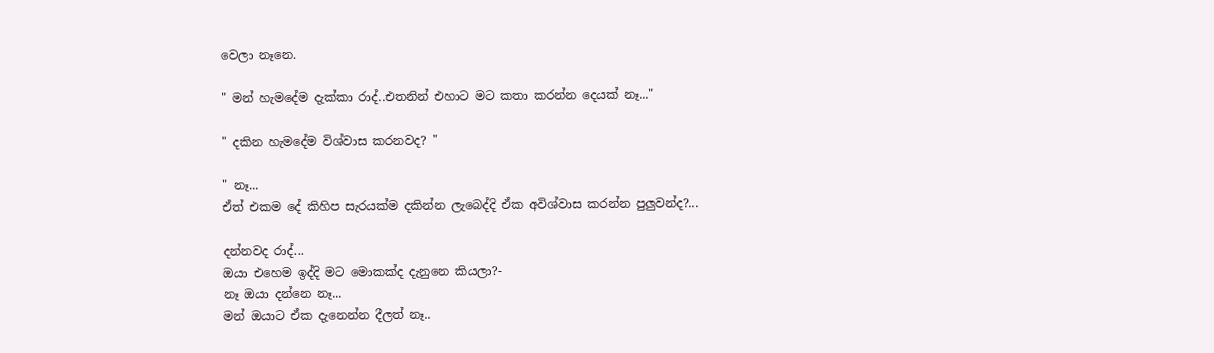වෙලා නෑනෙ.

" මන් හැමදේම දැක්කා රාද්..එතනින් එහාට මට කතා කරන්න දෙයක් නෑ..."

" දකින හැමදේම විශ්වාස කරනවද? "

" නෑ...
ඒත් එකම දේ කිහිප සැරයක්ම දකින්න ලැබෙද්දි ඒක අවිශ්වාස කරන්න පුලුවන්ද?...

දන්නවද රාද්...
ඔයා එහෙම ඉද්දි මට මොකක්ද දැනුනෙ කියලා?-
නෑ ඔයා දන්නෙ නෑ...
මන් ඔයාට ඒක දැනෙන්න දීලත් නෑ..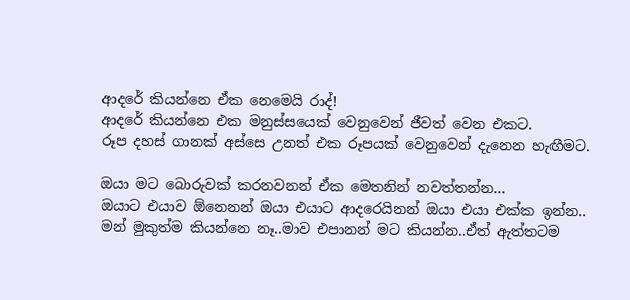ආදරේ කියන්නෙ ඒක නෙමෙයි රාද්!
ආදරේ කියන්නෙ එක මනුස්සයෙක් වෙනුවෙන් ජීවත් වෙන එකට.
රූප දහස් ගානක් අස්සෙ උනත් එක රූපයක් වෙනුවෙන් දැනෙන හැඟීමට.

ඔයා මට බොරුවක් කරනවනන් ඒක මෙතනින් නවත්තන්න...
ඔයාට එයාව ඕනෙනන් ඔයා එයාට ආදරෙයිනන් ඔයා එයා එක්ක ඉන්න..
මන් මුකුත්ම කියන්නෙ නෑ..මාව එපානන් මට කියන්න..ඒත් ඇත්තටම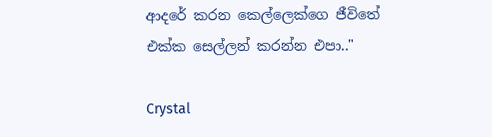ආදරේ කරන කෙල්ලෙක්ගෙ ජීවිතේ එක්ක සෙල්ලන් කරන්න එපා.."

Crystal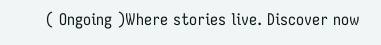( Ongoing )Where stories live. Discover now